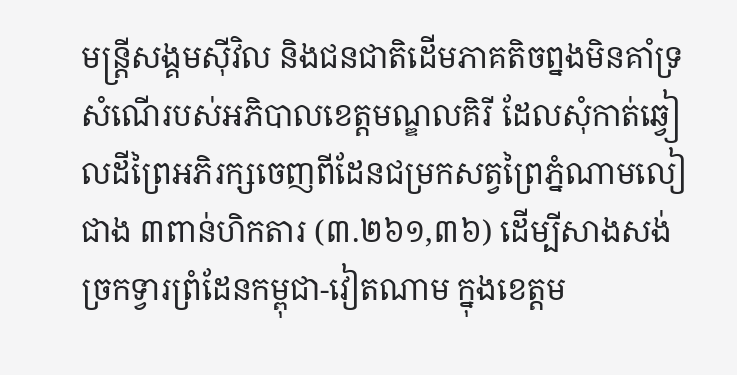មន្ត្រីសង្គមស៊ីវិល និងជនជាតិដើមភាគតិចព្នងមិនគាំទ្រសំណើរបស់អភិបាលខេត្តមណ្ឌលគិរី ដែលសុំកាត់ឆ្វៀលដីព្រៃអភិរក្សចេញពីដែនជម្រកសត្វព្រៃភ្នំណាមលៀជាង ៣ពាន់ហិកតារ (៣.២៦១,៣៦) ដើម្បីសាងសង់ច្រកទ្វារព្រំដែនកម្ពុជា-វៀតណាម ក្នុងខេត្តម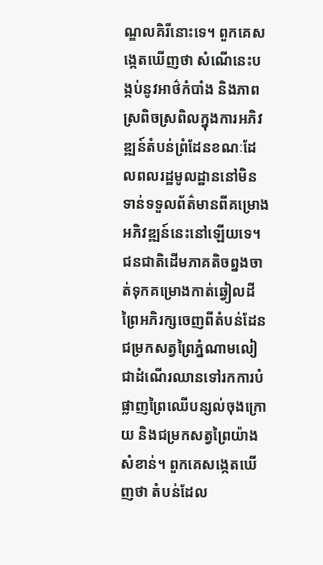ណ្ឌលគិរីនោះទេ។ ពួកគេសង្កេតឃើញថា សំណើនេះបង្កប់នូវអាថ៌កំបាំង និងភាពស្រពិចស្រពិលក្នុងការអភិវឌ្ឍន៍តំបន់ព្រំដែនខណៈដែលពលរដ្ឋមូលដ្ឋាននៅមិនទាន់ទទួលព័ត៌មានពីគម្រោងអភិវឌ្ឍន៍នេះនៅឡើយទេ។
ជនជាតិដើមភាគតិចព្នងចាត់ទុកគម្រោងកាត់ឆ្វៀលដីព្រៃអភិរក្សចេញពីតំបន់ដែនជម្រកសត្វព្រៃភ្នំណាមលៀជាដំណើរឈានទៅរកការបំផ្លាញព្រៃឈើបន្សល់ចុងក្រោយ និងជម្រកសត្វព្រៃយ៉ាងសំខាន់។ ពួកគេសង្កេតឃើញថា តំបន់ដែល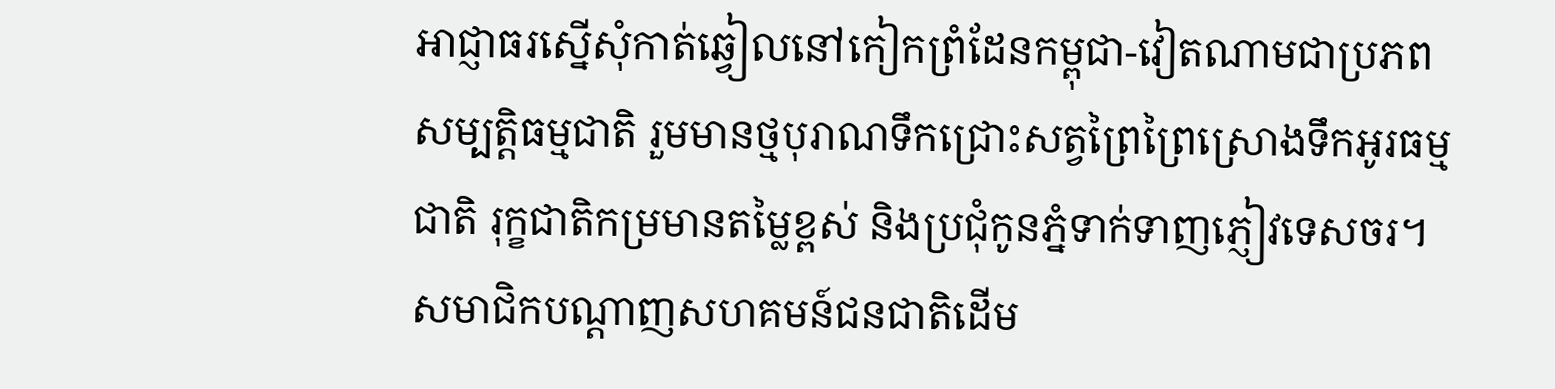អាជ្ញាធរស្នើសុំកាត់ឆ្វៀលនៅកៀកព្រំដែនកម្ពុជា-វៀតណាមជាប្រភពសម្បត្តិធម្មជាតិ រួមមានថ្មបុរាណទឹកជ្រោះសត្វព្រៃព្រៃស្រោងទឹកអូរធម្មជាតិ រុក្ខជាតិកម្រមានតម្លៃខ្ពស់ និងប្រជុំកូនភ្នំទាក់ទាញភ្ញៀវទេសចរ។
សមាជិកបណ្តាញសហគមន៍ជនជាតិដើម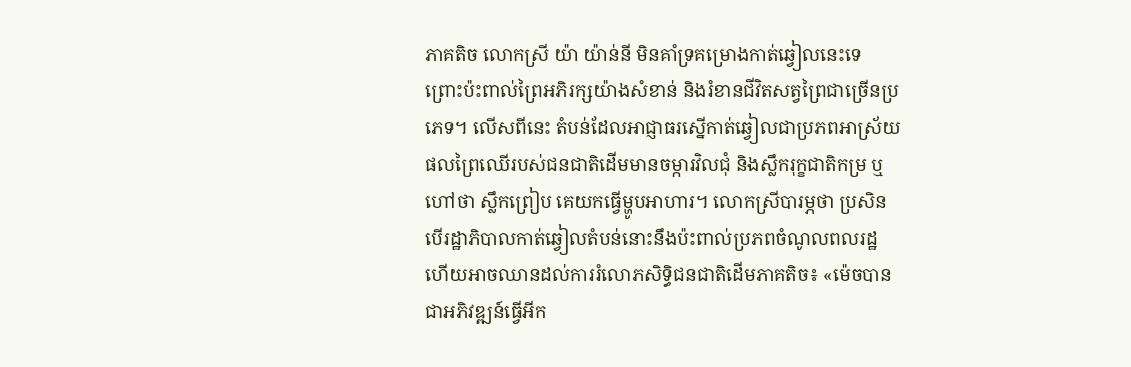ភាគតិច លោកស្រី យ៉ា យ៉ាន់នី មិនគាំទ្រគម្រោងកាត់ឆ្វៀលនេះទេ ព្រោះប៉ះពាល់ព្រៃអភិរក្សយ៉ាងសំខាន់ និងរំខានជីវិតសត្វព្រៃជាច្រើនប្រភេទ។ លើសពីនេះ តំបន់ដែលអាជ្ញាធរស្នើកាត់ឆ្វៀលជាប្រភពអាស្រ័យផលព្រៃឈើរបស់ជនជាតិដើមមានចម្ការវិលជុំ និងស្លឹករុក្ខជាតិកម្រ ឬហៅថា ស្លឹកព្រៀប គេយកធ្វើម្ហូបអាហារ។ លោកស្រីបារម្ភថា ប្រសិនបើរដ្ឋាភិបាលកាត់ឆ្វៀលតំបន់នោះនឹងប៉ះពាល់ប្រភពចំណូលពលរដ្ឋ ហើយអាចឈានដល់ការរំលោភសិទ្ធិជនជាតិដើមភាគតិច៖ «ម៉េចបានជាអភិវឌ្ឍន៍ធ្វើអីក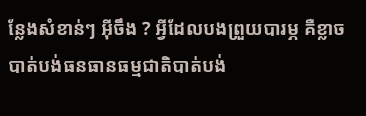ន្លែងសំខាន់ៗ អ៊ីចឹង ? អ្វីដែលបងព្រួយបារម្ភ គឺខ្លាចបាត់បង់ធនធានធម្មជាតិបាត់បង់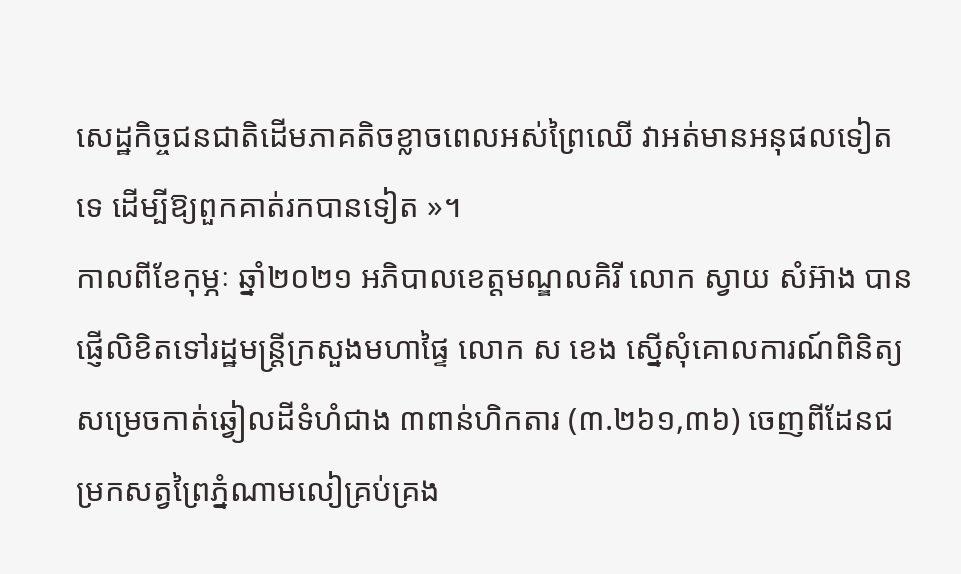សេដ្ឋកិច្ចជនជាតិដើមភាគតិចខ្លាចពេលអស់ព្រៃឈើ វាអត់មានអនុផលទៀតទេ ដើម្បីឱ្យពួកគាត់រកបានទៀត »។
កាលពីខែកុម្ភៈ ឆ្នាំ២០២១ អភិបាលខេត្តមណ្ឌលគិរី លោក ស្វាយ សំអ៊ាង បានផ្ញើលិខិតទៅរដ្ឋមន្ត្រីក្រសួងមហាផ្ទៃ លោក ស ខេង ស្នើសុំគោលការណ៍ពិនិត្យសម្រេចកាត់ឆ្វៀលដីទំហំជាង ៣ពាន់ហិកតារ (៣.២៦១,៣៦) ចេញពីដែនជម្រកសត្វព្រៃភ្នំណាមលៀគ្រប់គ្រង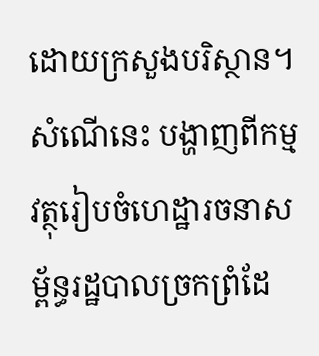ដោយក្រសួងបរិស្ថាន។ សំណើនេះ បង្ហាញពីកម្មវត្ថុរៀបចំហេដ្ឋារចនាសម្ព័ន្ធរដ្ឋបាលច្រកព្រំដែ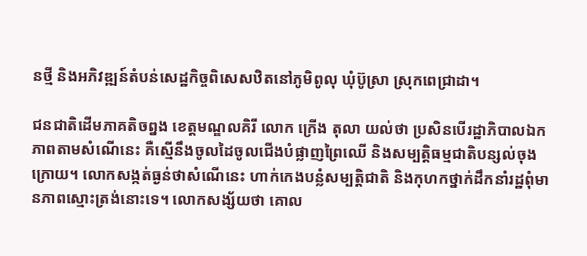នថ្មី និងអភិវឌ្ឍន៍តំបន់សេដ្ឋកិច្ចពិសេសឋិតនៅភូមិពូលុ ឃុំប៊ូស្រា ស្រុកពេជ្រាដា។

ជនជាតិដើមភាគតិចព្នង ខេត្តមណ្ឌលគិរី លោក ក្រើង តុលា យល់ថា ប្រសិនបើរដ្ឋាភិបាលឯកភាពតាមសំណើនេះ គឺស្មើនឹងចូលដៃចូលជើងបំផ្លាញព្រៃឈើ និងសម្បត្តិធម្មជាតិបន្សល់ចុងក្រោយ។ លោកសង្កត់ធ្ងន់ថាសំណើនេះ ហាក់កេងបន្លំសម្បត្តិជាតិ និងកុហកថ្នាក់ដឹកនាំរដ្ឋពុំមានភាពស្មោះត្រង់នោះទេ។ លោកសង្ស័យថា គោល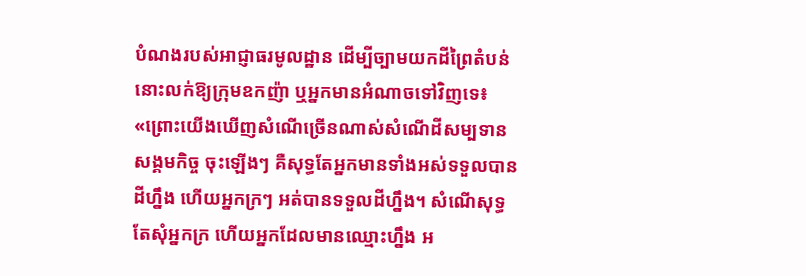បំណងរបស់អាជ្ញាធរមូលដ្ឋាន ដើម្បីច្បាមយកដីព្រៃតំបន់នោះលក់ឱ្យក្រុមឧកញ៉ា ឬអ្នកមានអំណាចទៅវិញទេ៖ «ព្រោះយើងឃើញសំណើច្រើនណាស់សំណើដីសម្បទានសង្គមកិច្ច ចុះឡើងៗ គឺសុទ្ធតែអ្នកមានទាំងអស់ទទួលបានដីហ្នឹង ហើយអ្នកក្រៗ អត់បានទទួលដីហ្នឹង។ សំណើសុទ្ធតែសុំអ្នកក្រ ហើយអ្នកដែលមានឈ្មោះហ្នឹង អ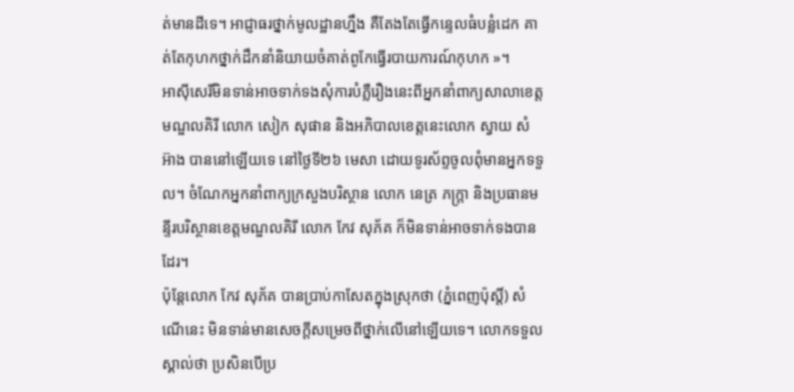ត់មានដីទេ។ អាជ្ញាធរថ្នាក់មូលដ្ឋានហ្នឹង គឺតែងតែធ្វើកន្ទេលធំបន្លំដេក គាត់តែកុហកថ្នាក់ដឹកនាំនិយាយចំគាត់ពូកែធ្វើរបាយការណ៍កុហក »។
អាស៊ីសេរីមិនទាន់អាចទាក់ទងសុំការបំភ្លឺរឿងនេះពីអ្នកនាំពាក្យសាលាខេត្តមណ្ឌលគិរី លោក សៀក សុផាន និងអភិបាលខេត្តនេះលោក ស្វាយ សំអ៊ាង បាននៅឡើយទេ នៅថ្ងៃទី២៦ មេសា ដោយទូរស័ព្ទចូលពុំមានអ្នកទទួល។ ចំណែកអ្នកនាំពាក្យក្រសួងបរិស្ថាន លោក នេត្រ ភក្ត្រា និងប្រធានមន្ទីរបរិស្ថានខេត្តមណ្ឌលគិរី លោក កែវ សុភ័គ ក៏មិនទាន់អាចទាក់ទងបានដែរ។
ប៉ុន្តែលោក កែវ សុភ័គ បានប្រាប់កាសែតក្នុងស្រុកថា (ភ្នំពេញប៉ុស្តិ៍) សំណើនេះ មិនទាន់មានសេចក្ដីសម្រេចពីថ្នាក់លើនៅឡើយទេ។ លោកទទួលស្គាល់ថា ប្រសិនបើប្រ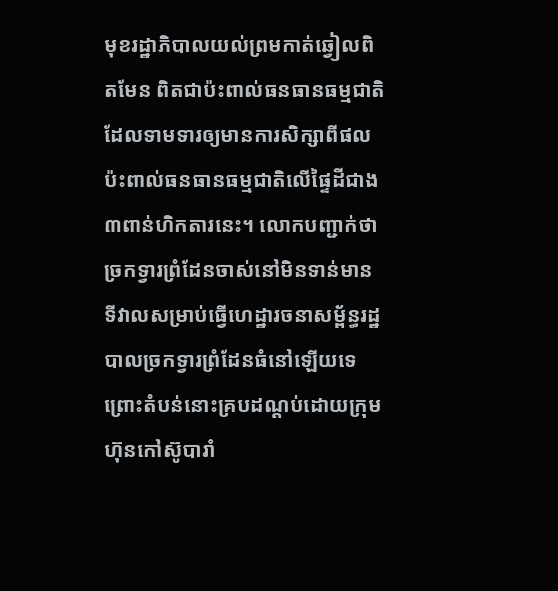មុខរដ្ឋាភិបាលយល់ព្រមកាត់ឆ្វៀលពិតមែន ពិតជាប៉ះពាល់ធនធានធម្មជាតិ ដែលទាមទារឲ្យមានការសិក្សាពីផលប៉ះពាល់ធនធានធម្មជាតិលើផ្ទៃដីជាង ៣ពាន់ហិកតារនេះ។ លោកបញ្ជាក់ថា ច្រកទ្វារព្រំដែនចាស់នៅមិនទាន់មានទីវាលសម្រាប់ធ្វើហេដ្ឋារចនាសម្ព័ន្ធរដ្ឋបាលច្រកទ្វារព្រំដែនធំនៅឡើយទេ ព្រោះតំបន់នោះគ្របដណ្ដប់ដោយក្រុមហ៊ុនកៅស៊ូបារាំ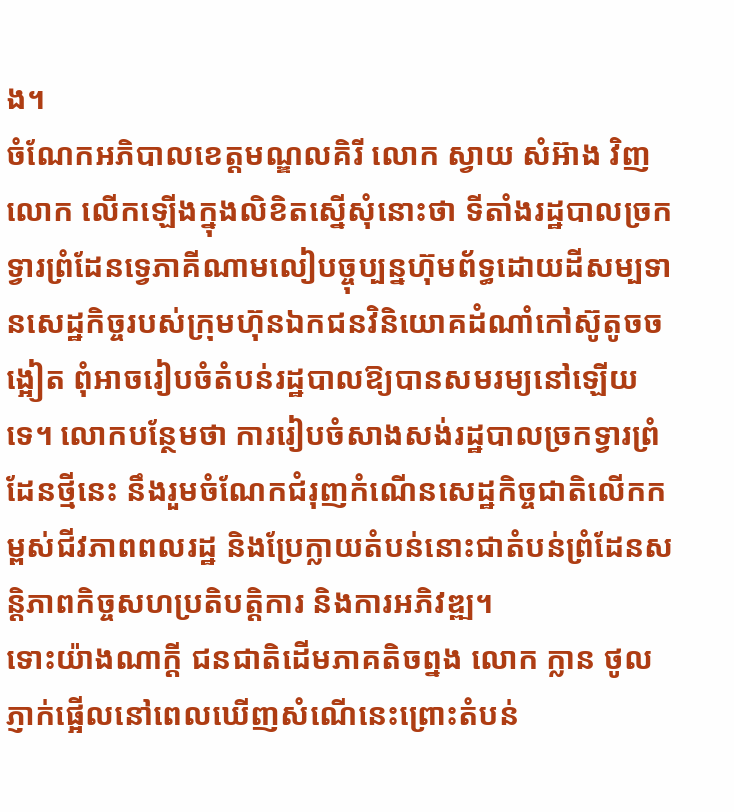ង។
ចំណែកអភិបាលខេត្តមណ្ឌលគិរី លោក ស្វាយ សំអ៊ាង វិញ លោក លើកឡើងក្នុងលិខិតស្នើសុំនោះថា ទីតាំងរដ្ឋបាលច្រកទ្វារព្រំដែនទ្វេភាគីណាមលៀបច្ចុប្បន្នហ៊ុមព័ទ្ធដោយដីសម្បទានសេដ្ឋកិច្ចរបស់ក្រុមហ៊ុនឯកជនវិនិយោគដំណាំកៅស៊ូតូចចង្អៀត ពុំអាចរៀបចំតំបន់រដ្ឋបាលឱ្យបានសមរម្យនៅឡើយទេ។ លោកបន្ថែមថា ការរៀបចំសាងសង់រដ្ឋបាលច្រកទ្វារព្រំដែនថ្មីនេះ នឹងរួមចំណែកជំរុញកំណើនសេដ្ឋកិច្ចជាតិលើកកម្ពស់ជីវភាពពលរដ្ឋ និងប្រែក្លាយតំបន់នោះជាតំបន់ព្រំដែនសន្តិភាពកិច្ចសហប្រតិបត្តិការ និងការអភិវឌ្ឍ។
ទោះយ៉ាងណាក្ដី ជនជាតិដើមភាគតិចព្នង លោក ក្លាន ថូល ភ្ញាក់ផ្អើលនៅពេលឃើញសំណើនេះព្រោះតំបន់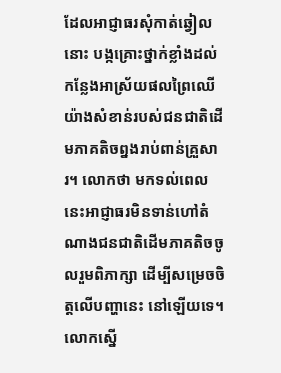ដែលអាជ្ញាធរសុំកាត់ឆ្វៀលនោះ បង្កគ្រោះថ្នាក់ខ្លាំងដល់កន្លែងអាស្រ័យផលព្រៃឈើយ៉ាងសំខាន់របស់ជនជាតិដើមភាគតិចព្នងរាប់ពាន់គ្រួសារ។ លោកថា មកទល់ពេលនេះអាជ្ញាធរមិនទាន់ហៅតំណាងជនជាតិដើមភាគតិចចូលរួមពិភាក្សា ដើម្បីសម្រេចចិត្តលើបញ្ហានេះ នៅឡើយទេ។ លោកស្នើ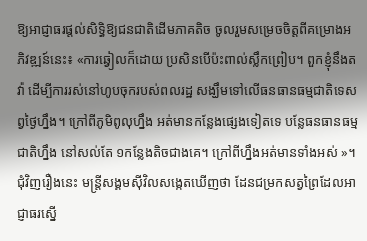ឱ្យអាជ្ញាធរផ្តល់សិទ្ធិឱ្យជនជាតិដើមភាគតិច ចូលរួមសម្រេចចិត្តពីគម្រោងអភិវឌ្ឍន៍នេះ៖ «ការឆ្វៀលក៏ដោយ ប្រសិនបើប៉ះពាល់ស្លឹកព្រៀប។ ពួកខ្ញុំនឹងតវ៉ា ដើម្បីការរស់នៅហូបចុករបស់ពលរដ្ឋ សង្ឃឹមទៅលើធនធានធម្មជាតិទេសព្វថ្ងៃហ្នឹង។ ក្រៅពីភូមិពូលុហ្នឹង អត់មានកន្លែងផ្សេងទៀតទេ បន្លែធនធានធម្មជាតិហ្នឹង នៅសល់តែ ១កន្លែងតិចជាងគេ។ ក្រៅពីហ្នឹងអត់មានទាំងអស់ »។
ជុំវិញរឿងនេះ មន្ត្រីសង្គមស៊ីវិលសង្កេតឃើញថា ដែនជម្រកសត្វព្រៃដែលអាជ្ញាធរស្នើ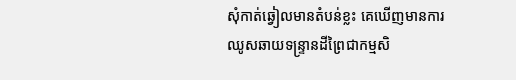សុំកាត់ឆ្វៀលមានតំបន់ខ្លះ គេឃើញមានការឈូសឆាយទន្ទ្រានដីព្រៃជាកម្មសិ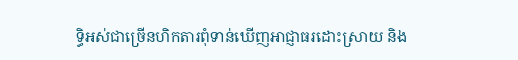ទ្ធិអស់ជាច្រើនហិកតារពុំទាន់ឃើញអាជ្ញាធរដោះស្រាយ និង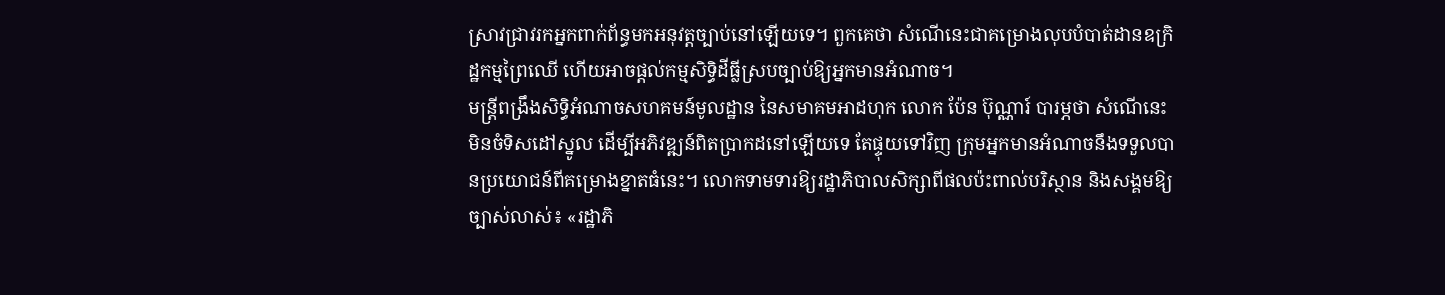ស្រាវជ្រាវរកអ្នកពាក់ព័ន្ធមកអនុវត្តច្បាប់នៅឡើយទេ។ ពួកគេថា សំណើនេះជាគម្រោងលុបបំបាត់ដានឧក្រិដ្ឋកម្មព្រៃឈើ ហើយអាចផ្តល់កម្មសិទ្ធិដីធ្លីស្របច្បាប់ឱ្យអ្នកមានអំណាច។
មន្ត្រីពង្រឹងសិទ្ធិអំណាចសហគមន៍មូលដ្ឋាន នៃសមាគមអាដហុក លោក ប៉ែន ប៊ុណ្ណារ៍ បារម្ភថា សំណើនេះមិនចំទិសដៅស្នូល ដើម្បីអភិវឌ្ឍន៍ពិតប្រាកដនៅឡើយទេ តែផ្ទុយទៅវិញ ក្រុមអ្នកមានអំណាចនឹងទទួលបានប្រយោជន៍ពីគម្រោងខ្នាតធំនេះ។ លោកទាមទារឱ្យរដ្ឋាភិបាលសិក្សាពីផលប៉ះពាល់បរិស្ថាន និងសង្គមឱ្យច្បាស់លាស់៖ «រដ្ឋាភិ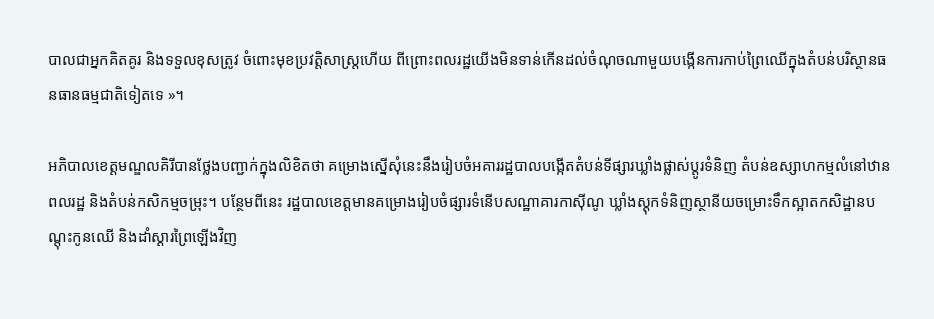បាលជាអ្នកគិតគូរ និងទទួលខុសត្រូវ ចំពោះមុខប្រវត្តិសាស្ត្រហើយ ពីព្រោះពលរដ្ឋយើងមិនទាន់កើនដល់ចំណុចណាមួយបង្កើនការកាប់ព្រៃឈើក្នុងតំបន់បរិស្ថានធនធានធម្មជាតិទៀតទេ »។

អភិបាលខេត្តមណ្ឌលគិរីបានថ្លែងបញ្ជាក់ក្នុងលិខិតថា គម្រោងស្នើសុំនេះនឹងរៀបចំអគាររដ្ឋបាលបង្កើតតំបន់ទីផ្សារឃ្លាំងផ្លាស់ប្ដូរទំនិញ តំបន់ឧស្សាហកម្មលំនៅឋានពលរដ្ឋ និងតំបន់កសិកម្មចម្រុះ។ បន្ថែមពីនេះ រដ្ឋបាលខេត្តមានគម្រោងរៀបចំផ្សារទំនើបសណ្ឋាគារកាស៊ីណូ ឃ្លាំងស្តុកទំនិញស្ថានីយចម្រោះទឹកស្អាតកសិដ្ឋានបណ្ដុះកូនឈើ និងដាំស្ដារព្រៃឡើងវិញ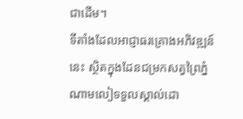ជាដើម។
ទីតាំងដែលអាជ្ញាធរគ្រោងអភិវឌ្ឍន៍នេះ ស្ថិតក្នុងដែនជម្រកសត្វព្រៃភ្នំណាមលៀទទួលស្គាល់ដោ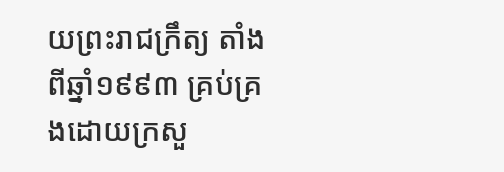យព្រះរាជក្រឹត្យ តាំងពីឆ្នាំ១៩៩៣ គ្រប់គ្រងដោយក្រសួ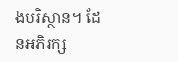ងបរិស្ថាន។ ដែនអភិរក្ស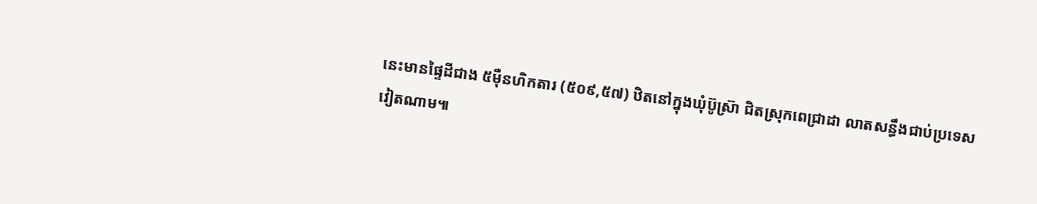នេះមានផ្ទៃដីជាង ៥ម៉ឺនហិកតារ (៥០៩,៥៧) ឋិតនៅក្នុងឃុំប៊ូស៊្រា ជិតស្រុកពេជ្រាដា លាតសន្ធឹងជាប់ប្រទេសវៀតណាម៕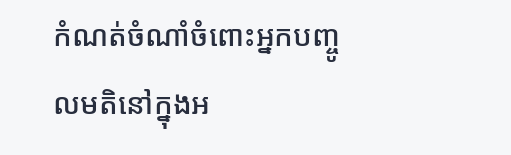កំណត់ចំណាំចំពោះអ្នកបញ្ចូលមតិនៅក្នុងអ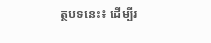ត្ថបទនេះ៖ ដើម្បីរ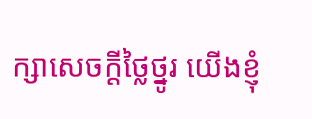ក្សាសេចក្ដីថ្លៃថ្នូរ យើងខ្ញុំ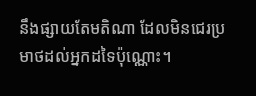នឹងផ្សាយតែមតិណា ដែលមិនជេរប្រមាថដល់អ្នកដទៃប៉ុណ្ណោះ។